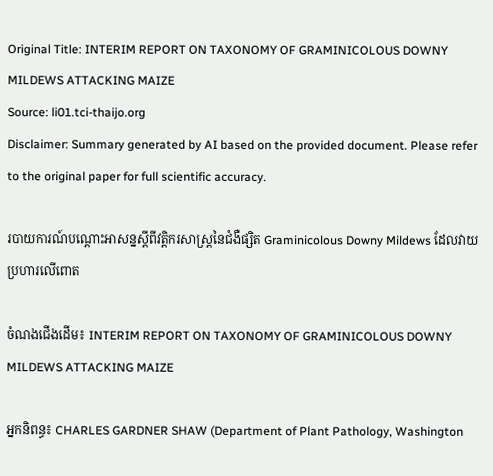Original Title: INTERIM REPORT ON TAXONOMY OF GRAMINICOLOUS DOWNY MILDEWS ATTACKING MAIZE
Source: li01.tci-thaijo.org
Disclaimer: Summary generated by AI based on the provided document. Please refer to the original paper for full scientific accuracy.

របាយការណ៍បណ្ដោះអាសន្នស្តីពីវត្តិករសាស្ត្រនៃជំងឺផ្សិត Graminicolous Downy Mildews ដែលវាយប្រហារលើពោត

ចំណងជើងដើម៖ INTERIM REPORT ON TAXONOMY OF GRAMINICOLOUS DOWNY MILDEWS ATTACKING MAIZE

អ្នកនិពន្ធ៖ CHARLES GARDNER SHAW (Department of Plant Pathology, Washington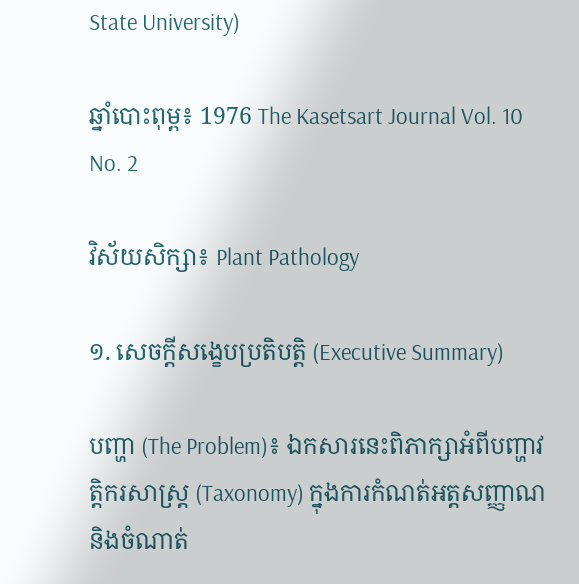State University)

ឆ្នាំបោះពុម្ព៖ 1976 The Kasetsart Journal Vol. 10 No. 2

វិស័យសិក្សា៖ Plant Pathology

១. សេចក្តីសង្ខេបប្រតិបត្តិ (Executive Summary)

បញ្ហា (The Problem)៖ ឯកសារនេះពិភាក្សាអំពីបញ្ហាវត្តិករសាស្ត្រ (Taxonomy) ក្នុងការកំណត់អត្តសញ្ញាណ និងចំណាត់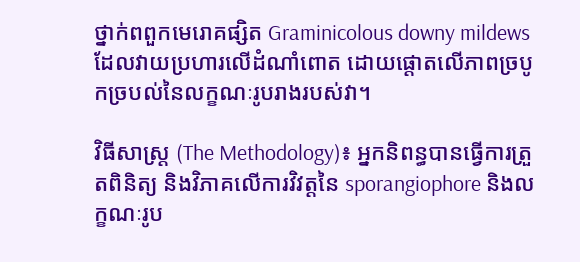ថ្នាក់ពពួកមេរោគផ្សិត Graminicolous downy mildews ដែលវាយប្រហារលើដំណាំពោត ដោយផ្តោតលើភាពច្របូកច្របល់នៃលក្ខណៈរូបរាងរបស់វា។

វិធីសាស្ត្រ (The Methodology)៖ អ្នកនិពន្ធបានធ្វើការត្រួតពិនិត្យ និងវិភាគលើការវិវត្តនៃ sporangiophore និងលក្ខណៈរូប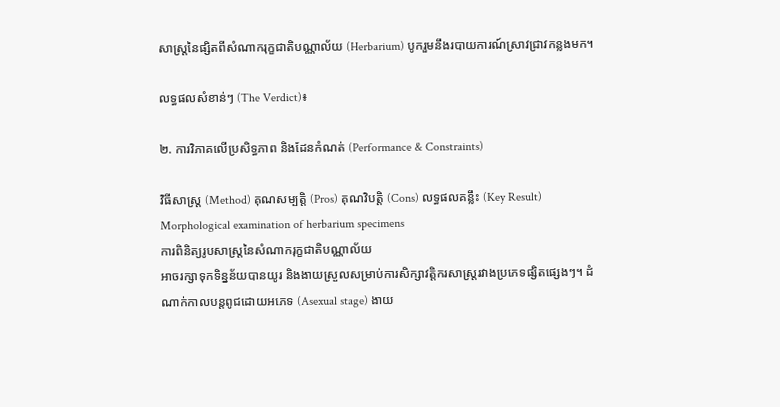សាស្ត្រនៃផ្សិតពីសំណាករុក្ខជាតិបណ្ណាល័យ (Herbarium) បូករួមនឹងរបាយការណ៍ស្រាវជ្រាវកន្លងមក។

លទ្ធផលសំខាន់ៗ (The Verdict)៖

២. ការវិភាគលើប្រសិទ្ធភាព និងដែនកំណត់ (Performance & Constraints)

វិធីសាស្ត្រ (Method) គុណសម្បត្តិ (Pros) គុណវិបត្តិ (Cons) លទ្ធផលគន្លឹះ (Key Result)
Morphological examination of herbarium specimens
ការពិនិត្យរូបសាស្ត្រនៃសំណាករុក្ខជាតិបណ្ណាល័យ
អាចរក្សាទុកទិន្នន័យបានយូរ និងងាយស្រួលសម្រាប់ការសិក្សាវត្តិករសាស្ត្ររវាងប្រភេទផ្សិតផ្សេងៗ។ ដំណាក់កាលបន្តពូជដោយអភេទ (Asexual stage) ងាយ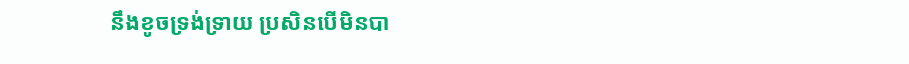នឹងខូចទ្រង់ទ្រាយ ប្រសិនបើមិនបា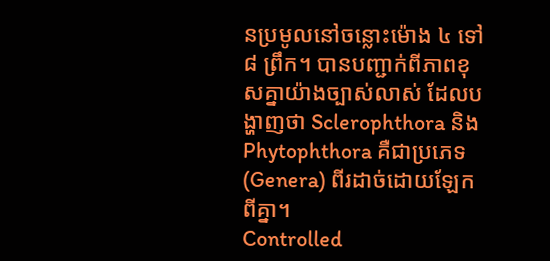នប្រមូលនៅចន្លោះម៉ោង ៤ ទៅ ៨ ព្រឹក។ បានបញ្ជាក់ពីភាពខុសគ្នាយ៉ាងច្បាស់លាស់ ដែលបង្ហាញថា Sclerophthora និង Phytophthora គឺជាប្រភេទ (Genera) ពីរដាច់ដោយឡែកពីគ្នា។
Controlled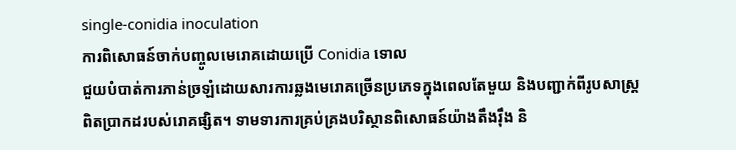single-conidia inoculation
ការពិសោធន៍ចាក់បញ្ចូលមេរោគដោយប្រើ Conidia ទោល
ជួយបំបាត់ការភាន់ច្រឡំដោយសារការឆ្លងមេរោគច្រើនប្រភេទក្នុងពេលតែមួយ និងបញ្ជាក់ពីរូបសាស្ត្រពិតប្រាកដរបស់រោគផ្សិត។ ទាមទារការគ្រប់គ្រងបរិស្ថានពិសោធន៍យ៉ាងតឹងរ៉ឹង និ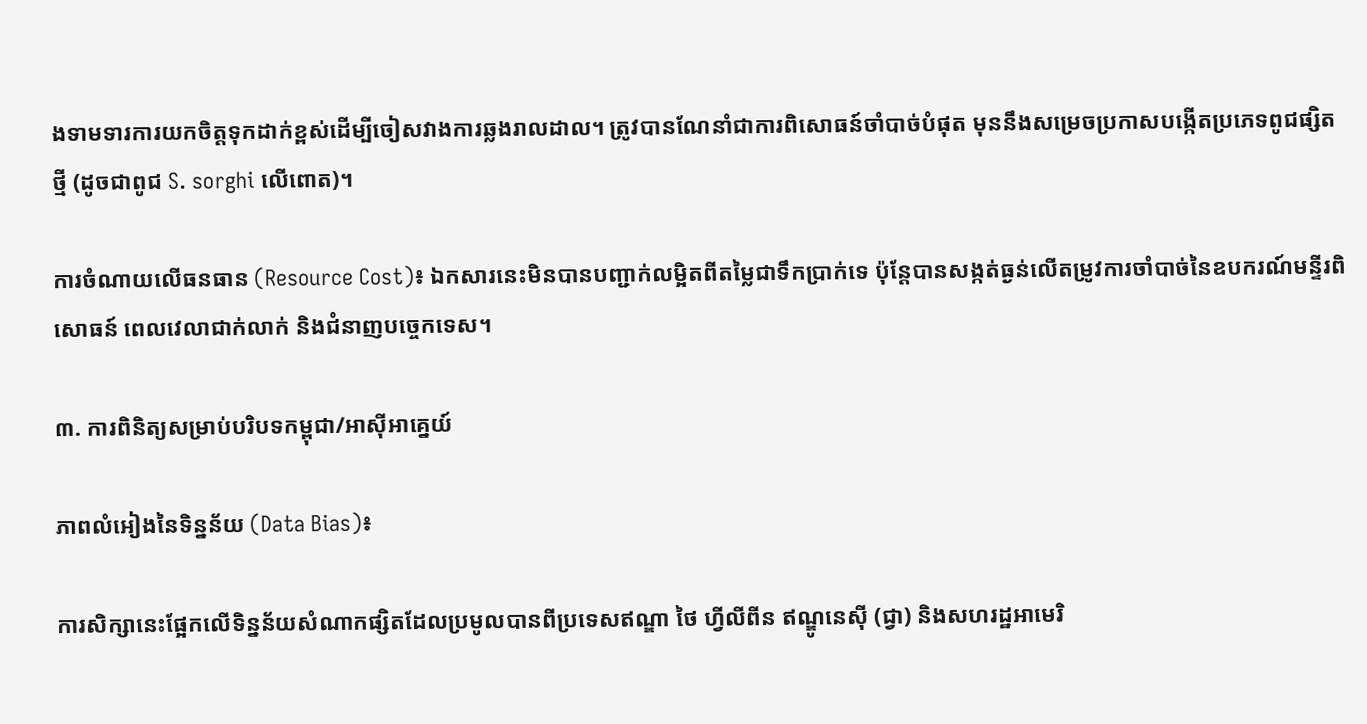ងទាមទារការយកចិត្តទុកដាក់ខ្ពស់ដើម្បីចៀសវាងការឆ្លងរាលដាល។ ត្រូវបានណែនាំជាការពិសោធន៍ចាំបាច់បំផុត មុននឹងសម្រេចប្រកាសបង្កើតប្រភេទពូជផ្សិតថ្មី (ដូចជាពូជ S. sorghi លើពោត)។

ការចំណាយលើធនធាន (Resource Cost)៖ ឯកសារនេះមិនបានបញ្ជាក់លម្អិតពីតម្លៃជាទឹកប្រាក់ទេ ប៉ុន្តែបានសង្កត់ធ្ងន់លើតម្រូវការចាំបាច់នៃឧបករណ៍មន្ទីរពិសោធន៍ ពេលវេលាជាក់លាក់ និងជំនាញបច្ចេកទេស។

៣. ការពិនិត្យសម្រាប់បរិបទកម្ពុជា/អាស៊ីអាគ្នេយ៍

ភាពលំអៀងនៃទិន្នន័យ (Data Bias)៖

ការសិក្សានេះផ្អែកលើទិន្នន័យសំណាកផ្សិតដែលប្រមូលបានពីប្រទេសឥណ្ឌា ថៃ ហ្វីលីពីន ឥណ្ឌូនេស៊ី (ជ្វា) និងសហរដ្ឋអាមេរិ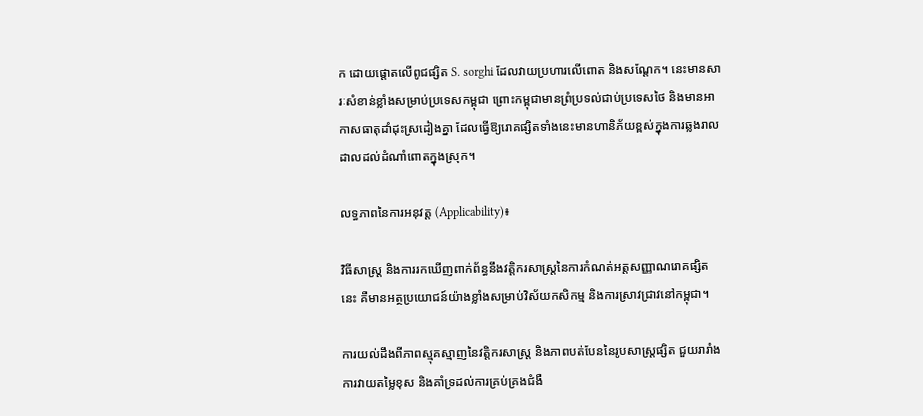ក ដោយផ្តោតលើពូជផ្សិត S. sorghi ដែលវាយប្រហារលើពោត និងសណ្តែក។ នេះមានសារៈសំខាន់ខ្លាំងសម្រាប់ប្រទេសកម្ពុជា ព្រោះកម្ពុជាមានព្រំប្រទល់ជាប់ប្រទេសថៃ និងមានអាកាសធាតុដាំដុះស្រដៀងគ្នា ដែលធ្វើឱ្យរោគផ្សិតទាំងនេះមានហានិភ័យខ្ពស់ក្នុងការឆ្លងរាលដាលដល់ដំណាំពោតក្នុងស្រុក។

លទ្ធភាពនៃការអនុវត្ត (Applicability)៖

វិធីសាស្ត្រ និងការរកឃើញពាក់ព័ន្ធនឹងវត្តិករសាស្ត្រនៃការកំណត់អត្តសញ្ញាណរោគផ្សិតនេះ គឺមានអត្ថប្រយោជន៍យ៉ាងខ្លាំងសម្រាប់វិស័យកសិកម្ម និងការស្រាវជ្រាវនៅកម្ពុជា។

ការយល់ដឹងពីភាពស្មុគស្មាញនៃវត្តិករសាស្ត្រ និងភាពបត់បែននៃរូបសាស្ត្រផ្សិត ជួយរារាំងការវាយតម្លៃខុស និងគាំទ្រដល់ការគ្រប់គ្រងជំងឺ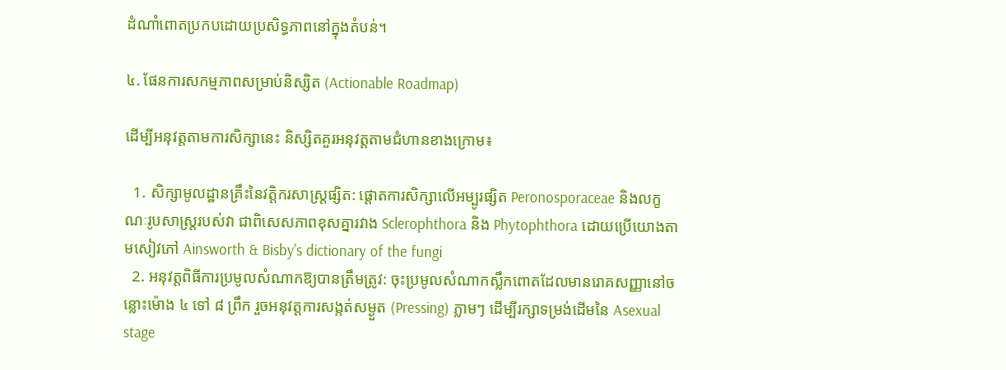ដំណាំពោតប្រកបដោយប្រសិទ្ធភាពនៅក្នុងតំបន់។

៤. ផែនការសកម្មភាពសម្រាប់និស្សិត (Actionable Roadmap)

ដើម្បីអនុវត្តតាមការសិក្សានេះ និស្សិតគួរអនុវត្តតាមជំហានខាងក្រោម៖

  1. សិក្សាមូលដ្ឋានគ្រឹះនៃវត្តិករសាស្ត្រផ្សិត: ផ្តោតការសិក្សាលើអម្បូរផ្សិត Peronosporaceae និងលក្ខណៈរូបសាស្ត្ររបស់វា ជាពិសេសភាពខុសគ្នារវាង Sclerophthora និង Phytophthora ដោយប្រើយោងតាមសៀវភៅ Ainsworth & Bisby's dictionary of the fungi
  2. អនុវត្តពិធីការប្រមូលសំណាកឱ្យបានត្រឹមត្រូវ: ចុះប្រមូលសំណាកស្លឹកពោតដែលមានរោគសញ្ញានៅចន្លោះម៉ោង ៤ ទៅ ៨ ព្រឹក រួចអនុវត្តការសង្កត់សម្ងួត (Pressing) ភ្លាមៗ ដើម្បីរក្សាទម្រង់ដើមនៃ Asexual stage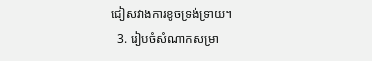ជៀសវាងការខូចទ្រង់ទ្រាយ។
  3. រៀបចំសំណាកសម្រា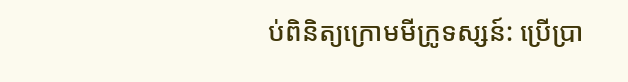ប់ពិនិត្យក្រោមមីក្រូទស្សន៍: ប្រើប្រា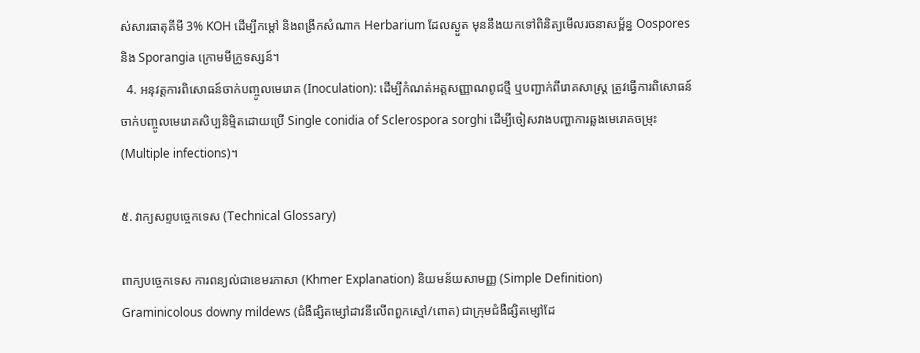ស់សារធាតុគីមី 3% KOH ដើម្បីកម្តៅ និងពង្រីកសំណាក Herbarium ដែលស្ងួត មុននឹងយកទៅពិនិត្យមើលរចនាសម្ព័ន្ធ Oospores និង Sporangia ក្រោមមីក្រូទស្សន៍។
  4. អនុវត្តការពិសោធន៍ចាក់បញ្ចូលមេរោគ (Inoculation): ដើម្បីកំណត់អត្តសញ្ញាណពូជថ្មី ឬបញ្ជាក់ពីរោគសាស្ត្រ ត្រូវធ្វើការពិសោធន៍ចាក់បញ្ចូលមេរោគសិប្បនិម្មិតដោយប្រើ Single conidia of Sclerospora sorghi ដើម្បីចៀសវាងបញ្ហាការឆ្លងមេរោគចម្រុះ (Multiple infections)។

៥. វាក្យសព្ទបច្ចេកទេស (Technical Glossary)

ពាក្យបច្ចេកទេស ការពន្យល់ជាខេមរភាសា (Khmer Explanation) និយមន័យសាមញ្ញ (Simple Definition)
Graminicolous downy mildews (ជំងឺផ្សិតម្សៅដាវនីលើពពួកស្មៅ/ពោត) ជាក្រុមជំងឺផ្សិតម្សៅដែ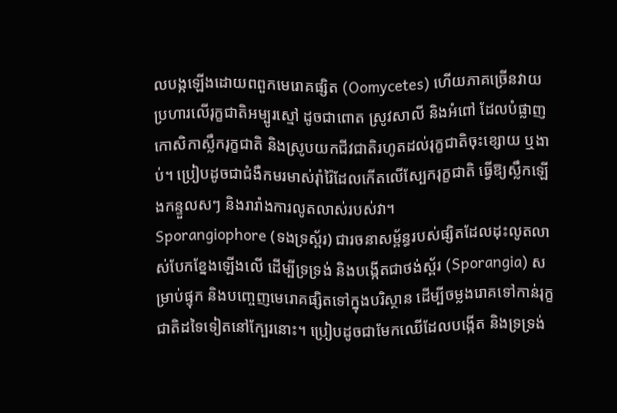លបង្កឡើងដោយពពួកមេរោគផ្សិត (Oomycetes) ហើយភាគច្រើនវាយប្រហារលើរុក្ខជាតិអម្បូរស្មៅ ដូចជាពោត ស្រូវសាលី និងអំពៅ ដែលបំផ្លាញកោសិកាស្លឹករុក្ខជាតិ និងស្រូបយកជីវជាតិរហូតដល់រុក្ខជាតិចុះខ្សោយ ឬងាប់។ ប្រៀបដូចជាជំងឺកមរមាស់រ៉ាំរ៉ៃដែលកើតលើស្បែករុក្ខជាតិ ធ្វើឱ្យស្លឹកឡើងកន្ទួលសៗ និងរារាំងការលូតលាស់របស់វា។
Sporangiophore (ទងទ្រស្ព័រ) ជារចនាសម្ព័ន្ធរបស់ផ្សិតដែលដុះលូតលាស់បែកខ្នែងឡើងលើ ដើម្បីទ្រទ្រង់ និងបង្កើតជាថង់ស្ព័រ (Sporangia) សម្រាប់ផ្ទុក និងបញ្ចេញមេរោគផ្សិតទៅក្នុងបរិស្ថាន ដើម្បីចម្លងរោគទៅកាន់រុក្ខជាតិដទៃទៀតនៅក្បែរនោះ។ ប្រៀបដូចជាមែកឈើដែលបង្កើត និងទ្រទ្រង់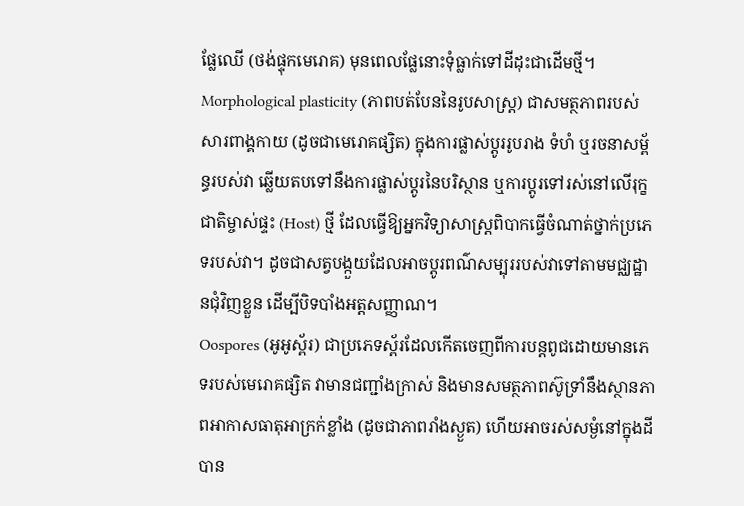ផ្លែឈើ (ថង់ផ្ទុកមេរោគ) មុនពេលផ្លែនោះទុំធ្លាក់ទៅដីដុះជាដើមថ្មី។
Morphological plasticity (ភាពបត់បែននៃរូបសាស្ត្រ) ជាសមត្ថភាពរបស់សារពាង្គកាយ (ដូចជាមេរោគផ្សិត) ក្នុងការផ្លាស់ប្តូររូបរាង ទំហំ ឬរចនាសម្ព័ន្ធរបស់វា ឆ្លើយតបទៅនឹងការផ្លាស់ប្តូរនៃបរិស្ថាន ឬការប្តូរទៅរស់នៅលើរុក្ខជាតិម្ចាស់ផ្ទះ (Host) ថ្មី ដែលធ្វើឱ្យអ្នកវិទ្យាសាស្ត្រពិបាកធ្វើចំណាត់ថ្នាក់ប្រភេទរបស់វា។ ដូចជាសត្វបង្កួយដែលអាចប្តូរពណ៌សម្បុររបស់វាទៅតាមមជ្ឈដ្ឋានជុំវិញខ្លួន ដើម្បីបិទបាំងអត្តសញ្ញាណ។
Oospores (អូអូស្ព័រ) ជាប្រភេទស្ព័រដែលកើតចេញពីការបន្តពូជដោយមានភេទរបស់មេរោគផ្សិត វាមានជញ្ជាំងក្រាស់ និងមានសមត្ថភាពស៊ូទ្រាំនឹងស្ថានភាពអាកាសធាតុអាក្រក់ខ្លាំង (ដូចជាភាពរាំងស្ងួត) ហើយអាចរស់សម្ងំនៅក្នុងដីបាន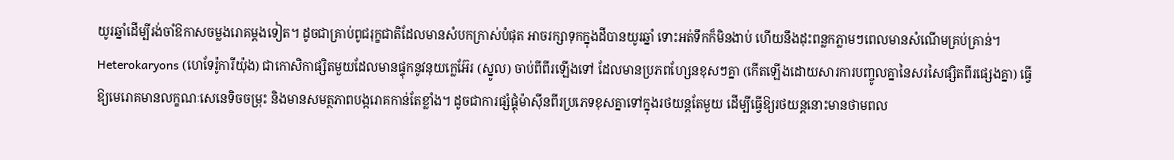យូរឆ្នាំដើម្បីរង់ចាំឱកាសចម្លងរោគម្តងទៀត។ ដូចជាគ្រាប់ពូជរុក្ខជាតិដែលមានសំបកក្រាស់បំផុត អាចរក្សាទុកក្នុងដីបានយូរឆ្នាំ ទោះអត់ទឹកក៏មិនងាប់ ហើយនឹងដុះពន្លកភ្លាមៗពេលមានសំណើមគ្រប់គ្រាន់។
Heterokaryons (ហេទែរ៉ូការីយ៉ុង) ជាកោសិកាផ្សិតមួយដែលមានផ្ទុកនូវនុយក្លេអ៊ែរ (ស្នូល) ចាប់ពីពីរឡើងទៅ ដែលមានប្រភពហ្សែនខុសៗគ្នា (កើតឡើងដោយសារការបញ្ចូលគ្នានៃសរសៃផ្សិតពីរផ្សេងគ្នា) ធ្វើឱ្យមេរោគមានលក្ខណៈសេនេទិចចម្រុះ និងមានសមត្ថភាពបង្ករោគកាន់តែខ្លាំង។ ដូចជាការផ្សំផ្គុំម៉ាស៊ីនពីរប្រភេទខុសគ្នាទៅក្នុងរថយន្តតែមួយ ដើម្បីធ្វើឱ្យរថយន្តនោះមានថាមពល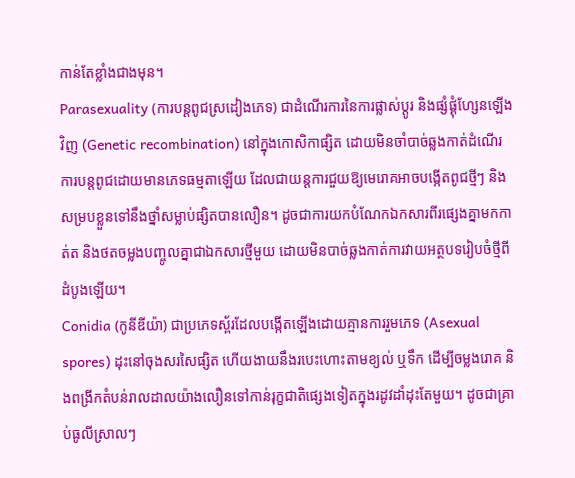កាន់តែខ្លាំងជាងមុន។
Parasexuality (ការបន្តពូជស្រដៀងភេទ) ជាដំណើរការនៃការផ្លាស់ប្តូរ និងផ្សំផ្គុំហ្សែនឡើងវិញ (Genetic recombination) នៅក្នុងកោសិកាផ្សិត ដោយមិនចាំបាច់ឆ្លងកាត់ដំណើរការបន្តពូជដោយមានភេទធម្មតាឡើយ ដែលជាយន្តការជួយឱ្យមេរោគអាចបង្កើតពូជថ្មីៗ និងសម្របខ្លួនទៅនឹងថ្នាំសម្លាប់ផ្សិតបានលឿន។ ដូចជាការយកបំណែកឯកសារពីរផ្សេងគ្នាមកកាត់ត និងថតចម្លងបញ្ចូលគ្នាជាឯកសារថ្មីមួយ ដោយមិនបាច់ឆ្លងកាត់ការវាយអត្ថបទរៀបចំថ្មីពីដំបូងឡើយ។
Conidia (កូនីឌីយ៉ា) ជាប្រភេទស្ព័រដែលបង្កើតឡើងដោយគ្មានការរួមភេទ (Asexual spores) ដុះនៅចុងសរសៃផ្សិត ហើយងាយនឹងរបេះហោះតាមខ្យល់ ឬទឹក ដើម្បីចម្លងរោគ និងពង្រីកតំបន់រាលដាលយ៉ាងលឿនទៅកាន់រុក្ខជាតិផ្សេងទៀតក្នុងរដូវដាំដុះតែមួយ។ ដូចជាគ្រាប់ធូលីស្រាលៗ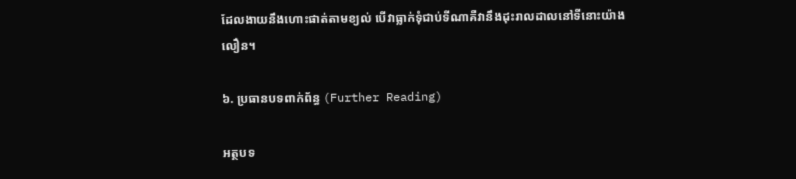ដែលងាយនឹងហោះផាត់តាមខ្យល់ បើវាធ្លាក់ទុំជាប់ទីណាគឺវានឹងដុះរាលដាលនៅទីនោះយ៉ាងលឿន។

៦. ប្រធានបទពាក់ព័ន្ធ (Further Reading)

អត្ថបទ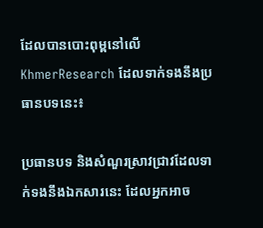ដែលបានបោះពុម្ពនៅលើ KhmerResearch ដែលទាក់ទងនឹងប្រធានបទនេះ៖

ប្រធានបទ និងសំណួរស្រាវជ្រាវដែលទាក់ទងនឹងឯកសារនេះ ដែលអ្នកអាច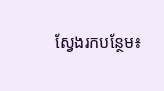ស្វែងរកបន្ថែម៖